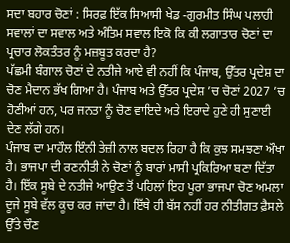ਸਦਾ ਬਹਾਰ ਚੋਣਾਂ : ਸਿਰਫ਼ ਇੱਕ ਸਿਆਸੀ ਖੇਡ -ਗੁਰਮੀਤ ਸਿੰਘ ਪਲਾਹੀ
ਸਵਾਲਾਂ ਦਾ ਸਵਾਲ ਅਤੇ ਅੰਤਿਮ ਸਵਾਲ ਇਕੋ ਕਿ ਕੀ ਲਗਾਤਾਰ ਚੋਣਾਂ ਦਾ ਪ੍ਰਚਾਰ ਲੋਕਤੰਤਰ ਨੂੰ ਮਜ਼ਬੂਤ ਕਰਦਾ ਹੈ?
ਪੱਛਮੀ ਬੰਗਾਲ ਚੋਣਾਂ ਦੇ ਨਤੀਜੇ ਆਏ ਵੀ ਨਹੀਂ ਕਿ ਪੰਜਾਬ, ਉੱਤਰ ਪ੍ਰਦੇਸ਼ ਦਾ ਚੋਣ ਮੈਦਾਨ ਭੱਖ ਗਿਆ ਹੈ। ਪੰਜਾਬ ਅਤੇ ਉੱਤਰ ਪ੍ਰਦੇਸ਼ ’ਚ ਚੋਣਾਂ 2027 ’ਚ ਹੋਣੀਆਂ ਹਨ, ਪਰ ਜਨਤਾ ਨੂੰ ਚੋਣ ਵਾਇਦੇ ਅਤੇ ਇਰਾਦੇ ਹੁਣੇ ਹੀ ਸੁਣਾਈ ਦੇਣ ਲੱਗੇ ਹਨ।
ਪੰਜਾਬ ਦਾ ਮਾਹੌਲ ਇੰਨੀ ਤੇਜ਼ੀ ਨਾਲ ਬਦਲ ਰਿਹਾ ਹੈ ਕਿ ਕੁਝ ਸਮਝਣਾ ਔਖਾ ਹੈ। ਭਾਜਪਾ ਦੀ ਰਣਨੀਤੀ ਨੇ ਚੋਣਾਂ ਨੂੰ ਬਾਰਾਂ ਮਾਸੀ ਪ੍ਰਕਿਰਿਆ ਬਣਾ ਦਿੱਤਾ ਹੈ। ਇੱਕ ਸੂਬੇ ਦੇ ਨਤੀਜੇ ਆਉਣ ਤੋਂ ਪਹਿਲਾਂ ਇਹ ਪੂਰਾ ਭਾਜਪਾ ਚੋਣ ਅਮਲਾ ਦੂਜੇ ਸੂਬੇ ਵੱਲ ਕੂਚ ਕਰ ਜਾਂਦਾ ਹੈ। ਇੱਥੇ ਹੀ ਬੱਸ ਨਹੀਂ ਹਰ ਨੀਤੀਗਤ ਫ਼ੈਸਲੇ ਉੱਤੇ ਚੌਣ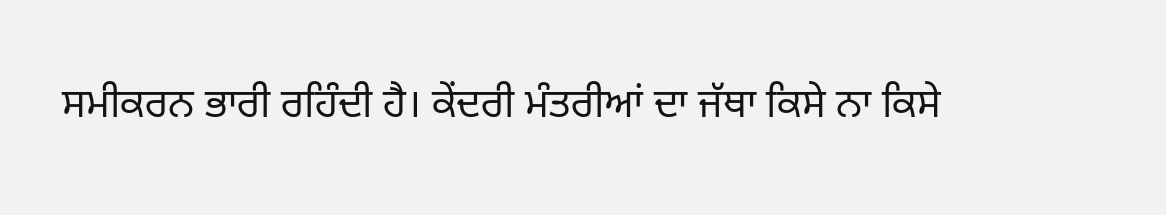ਸਮੀਕਰਨ ਭਾਰੀ ਰਹਿੰਦੀ ਹੈ। ਕੇਂਦਰੀ ਮੰਤਰੀਆਂ ਦਾ ਜੱਥਾ ਕਿਸੇ ਨਾ ਕਿਸੇ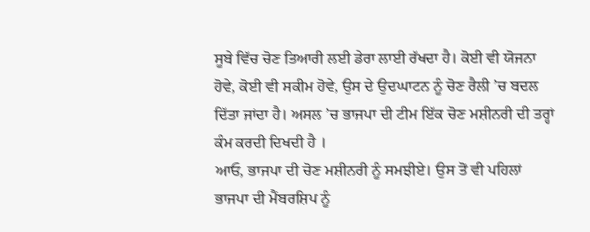ਸੂਬੇ ਵਿੱਚ ਚੋਣ ਤਿਆਰੀ ਲਈ ਡੇਰਾ ਲਾਈ ਰੱਖਦਾ ਹੈ। ਕੋਈ ਵੀ ਯੋਜਨਾ ਹੋਵੇ, ਕੋਈ ਵੀ ਸਕੀਮ ਹੋਵੇ, ਉਸ ਦੇ ਉਦਘਾਟਨ ਨੂੰ ਚੋਣ ਰੈਲੀ ’ਚ ਬਦਲ ਦਿੱਤਾ ਜਾਂਦਾ ਹੈ। ਅਸਲ ’ਚ ਭਾਜਪਾ ਦੀ ਟੀਮ ਇੱਕ ਚੋਣ ਮਸ਼ੀਨਰੀ ਦੀ ਤਰ੍ਹਾਂ ਕੰਮ ਕਰਦੀ ਦਿਖਦੀ ਹੈ ।
ਆਓ, ਭਾਜਪਾ ਦੀ ਚੋਣ ਮਸ਼ੀਨਰੀ ਨੂੰ ਸਮਝੀਏ। ਉਸ ਤੋਂ ਵੀ ਪਹਿਲਾਂ ਭਾਜਪਾ ਦੀ ਮੈਂਬਰਸ਼ਿਪ ਨੂੰ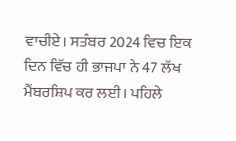ਵਾਚੀਏ। ਸਤੰਬਰ 2024 ਵਿਚ ਇਕ ਦਿਨ ਵਿੱਚ ਹੀ ਭਾਜਪਾ ਨੇ 47 ਲੱਖ ਮੈਂਬਰਸ਼ਿਪ ਕਰ ਲਈ। ਪਹਿਲੇ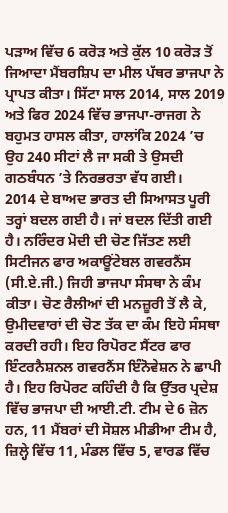ਪੜਾਅ ਵਿੱਚ 6 ਕਰੋੜ ਅਤੇ ਕੁੱਲ 10 ਕਰੋੜ ਤੋਂ ਜਿਆਦਾ ਮੈਂਬਰਸ਼ਿਪ ਦਾ ਮੀਲ ਪੱਥਰ ਭਾਜਪਾ ਨੇ ਪ੍ਰਾਪਤ ਕੀਤਾ। ਸਿੱਟਾ ਸਾਲ 2014, ਸਾਲ 2019 ਅਤੇ ਫਿਰ 2024 ਵਿੱਚ ਭਾਜਪਾ-ਰਾਜਗ ਨੇ ਬਹੁਮਤ ਹਾਸਲ ਕੀਤਾ, ਹਾਲਾਂਕਿ 2024 ’ਚ ਉਹ 240 ਸੀਟਾਂ ਲੈ ਜਾ ਸਕੀ ਤੇ ਉਸਦੀ ਗਠਬੰਧਨ ’ਤੇ ਨਿਰਭਰਤਾ ਵੱਧ ਗਈ।
2014 ਦੇ ਬਾਅਦ ਭਾਰਤ ਦੀ ਸਿਆਸਤ ਪੂਰੀ ਤਰ੍ਹਾਂ ਬਦਲ ਗਈ ਹੈ। ਜਾਂ ਬਦਲ ਦਿੱਤੀ ਗਈ ਹੈ। ਨਰਿੰਦਰ ਮੋਦੀ ਦੀ ਚੋਣ ਜਿੱਤਣ ਲਈ ਸਿਟੀਜਨ ਫਾਰ ਅਕਾਊਂਟੇਬਲ ਗਵਰਨੈਂਸ (ਸੀ.ਏ.ਜੀ.) ਜਿਹੀ ਭਾਜਪਾ ਸੰਸਥਾ ਨੇ ਕੰਮ ਕੀਤਾ। ਚੋਣ ਰੈਲੀਆਂ ਦੀ ਮਨਜ਼ੂਰੀ ਤੋਂ ਲੈ ਕੇ, ਉਮੀਦਵਾਰਾਂ ਦੀ ਚੋਣ ਤੱਕ ਦਾ ਕੰਮ ਇਹੋ ਸੰਸਥਾ ਕਰਦੀ ਰਹੀ। ਇਹ ਰਿਪੋਰਟ ਸੈਂਟਰ ਫਾਰ ਇੰਟਰਨੈਸ਼ਨਲ ਗਵਰਨੈਂਸ ਇੰਨੋਵੇਸ਼ਨ ਨੇ ਛਾਪੀ ਹੈ। ਇਹ ਰਿਪੋਰਟ ਕਹਿੰਦੀ ਹੈ ਕਿ ਉੱਤਰ ਪ੍ਰਦੇਸ਼ ਵਿੱਚ ਭਾਜਪਾ ਦੀ ਆਈ.ਟੀ. ਟੀਮ ਦੇ 6 ਜ਼ੋਨ ਹਨ, 11 ਮੈਂਬਰਾਂ ਦੀ ਸੋਸ਼ਲ ਮੀਡੀਆ ਟੀਮ ਹੈ, ਜ਼ਿਲ੍ਹੇ ਵਿੱਚ 11, ਮੰਡਲ ਵਿੱਚ 5, ਵਾਰਡ ਵਿੱਚ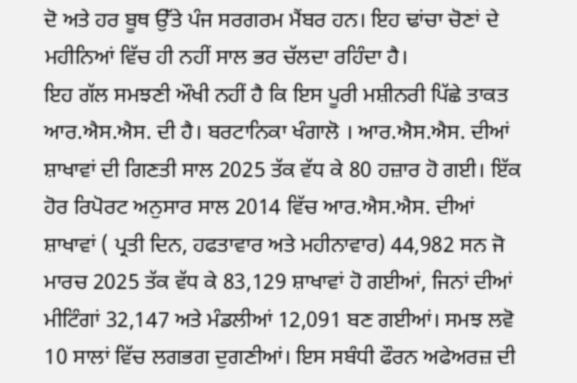ਦੋ ਅਤੇ ਹਰ ਬੂਥ ਉੱਤੇ ਪੰਜ ਸਰਗਰਮ ਮੈਂਬਰ ਹਨ। ਇਹ ਢਾਂਚਾ ਚੋਣਾਂ ਦੇ ਮਹੀਨਿਆਂ ਵਿੱਚ ਹੀ ਨਹੀਂ ਸਾਲ ਭਰ ਚੱਲਦਾ ਰਹਿੰਦਾ ਹੈ।
ਇਹ ਗੱਲ ਸਮਝਣੀ ਔਖੀ ਨਹੀਂ ਹੈ ਕਿ ਇਸ ਪੂਰੀ ਮਸ਼ੀਨਰੀ ਪਿੱਛੇ ਤਾਕਤ ਆਰ.ਐਸ.ਐਸ. ਦੀ ਹੈ। ਬਰਟਾਨਿਕਾ ਖੰਗਾਲੋ । ਆਰ.ਐਸ.ਐਸ. ਦੀਆਂ ਸ਼ਾਖਾਵਾਂ ਦੀ ਗਿਣਤੀ ਸਾਲ 2025 ਤੱਕ ਵੱਧ ਕੇ 80 ਹਜ਼ਾਰ ਹੋ ਗਈ। ਇੱਕ ਹੋਰ ਰਿਪੋਰਟ ਅਨੁਸਾਰ ਸਾਲ 2014 ਵਿੱਚ ਆਰ.ਐਸ.ਐਸ. ਦੀਆਂ ਸ਼ਾਖਾਵਾਂ ( ਪ੍ਰਤੀ ਦਿਨ, ਹਫਤਾਵਾਰ ਅਤੇ ਮਹੀਨਾਵਾਰ) 44,982 ਸਨ ਜੋ ਮਾਰਚ 2025 ਤੱਕ ਵੱਧ ਕੇ 83,129 ਸ਼ਾਖਾਵਾਂ ਹੋ ਗਈਆਂ, ਜਿਨਾਂ ਦੀਆਂ ਮੀਟਿੰਗਾਂ 32,147 ਅਤੇ ਮੰਡਲੀਆਂ 12,091 ਬਣ ਗਈਆਂ। ਸਮਝ ਲਵੋ 10 ਸਾਲਾਂ ਵਿੱਚ ਲਗਭਗ ਦੁਗਣੀਆਂ। ਇਸ ਸਬੰਧੀ ਫੌਰਨ ਅਫੇਅਰਜ਼ ਦੀ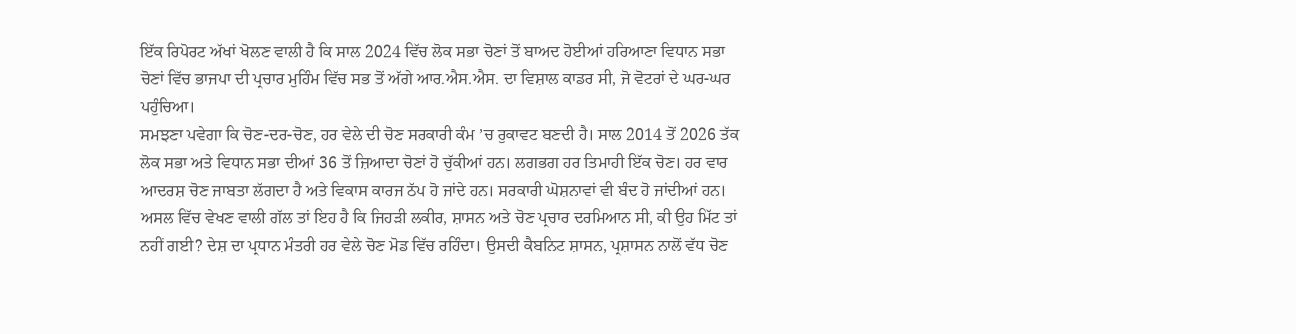ਇੱਕ ਰਿਪੋਰਟ ਅੱਖਾਂ ਖੋਲਣ ਵਾਲੀ ਹੈ ਕਿ ਸਾਲ 2024 ਵਿੱਚ ਲੋਕ ਸਭਾ ਚੋਣਾਂ ਤੋਂ ਬਾਅਦ ਹੋਈਆਂ ਹਰਿਆਣਾ ਵਿਧਾਨ ਸਭਾ ਚੋਣਾਂ ਵਿੱਚ ਭਾਜਪਾ ਦੀ ਪ੍ਰਚਾਰ ਮੁਹਿੰਮ ਵਿੱਚ ਸਭ ਤੋਂ ਅੱਗੇ ਆਰ.ਐਸ.ਐਸ. ਦਾ ਵਿਸ਼ਾਲ ਕਾਡਰ ਸੀ, ਜੋ ਵੋਟਰਾਂ ਦੇ ਘਰ-ਘਰ ਪਹੁੰਚਿਆ।
ਸਮਝਣਾ ਪਵੇਗਾ ਕਿ ਚੋਣ-ਦਰ-ਚੋਣ, ਹਰ ਵੇਲੇ ਦੀ ਚੋਣ ਸਰਕਾਰੀ ਕੰਮ ’ਚ ਰੁਕਾਵਟ ਬਣਦੀ ਹੈ। ਸਾਲ 2014 ਤੋਂ 2026 ਤੱਕ ਲੋਕ ਸਭਾ ਅਤੇ ਵਿਧਾਨ ਸਭਾ ਦੀਆਂ 36 ਤੋਂ ਜ਼ਿਆਦਾ ਚੋਣਾਂ ਹੋ ਚੁੱਕੀਆਂ ਹਨ। ਲਗਭਗ ਹਰ ਤਿਮਾਹੀ ਇੱਕ ਚੋਣ। ਹਰ ਵਾਰ ਆਦਰਸ਼ ਚੋਣ ਜਾਬਤਾ ਲੱਗਦਾ ਹੈ ਅਤੇ ਵਿਕਾਸ ਕਾਰਜ ਠੱਪ ਹੋ ਜਾਂਦੇ ਹਨ। ਸਰਕਾਰੀ ਘੋਸ਼ਨਾਵਾਂ ਵੀ ਬੰਦ ਹੋ ਜਾਂਦੀਆਂ ਹਨ।
ਅਸਲ ਵਿੱਚ ਵੇਖਣ ਵਾਲੀ ਗੱਲ ਤਾਂ ਇਹ ਹੈ ਕਿ ਜਿਹੜੀ ਲਕੀਰ, ਸ਼ਾਸਨ ਅਤੇ ਚੋਣ ਪ੍ਰਚਾਰ ਦਰਮਿਆਨ ਸੀ, ਕੀ ਉਹ ਮਿੱਟ ਤਾਂ ਨਹੀਂ ਗਈ? ਦੇਸ਼ ਦਾ ਪ੍ਰਧਾਨ ਮੰਤਰੀ ਹਰ ਵੇਲੇ ਚੋਣ ਮੋਡ ਵਿੱਚ ਰਹਿੰਦਾ। ਉਸਦੀ ਕੈਬਨਿਟ ਸ਼ਾਸਨ, ਪ੍ਰਸ਼ਾਸਨ ਨਾਲੋਂ ਵੱਧ ਚੋਣ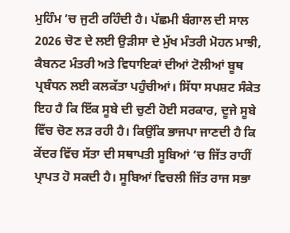ਮੁਹਿੰਮ ’ਚ ਜੁਟੀ ਰਹਿੰਦੀ ਹੈ। ਪੱਛਮੀ ਬੰਗਾਲ ਦੀ ਸਾਲ 2026 ਚੋਣ ਦੇ ਲਈ ਉੜੀਸਾ ਦੇ ਮੁੱਖ ਮੰਤਰੀ ਮੋਹਨ ਮਾਝੀ, ਕੈਬਨਟ ਮੰਤਰੀ ਅਤੇ ਵਿਧਾਇਕਾਂ ਦੀਆਂ ਟੋਲੀਆਂ ਬੂਥ ਪ੍ਰਬੰਧਨ ਲਈ ਕਲਕੱਤਾ ਪਹੁੰਚੀਆਂ। ਸਿੱਧਾ ਸਪਸ਼ਟ ਸੰਕੇਤ ਇਹ ਹੈ ਕਿ ਇੱਕ ਸੂਬੇ ਦੀ ਚੁਣੀ ਹੋਈ ਸਰਕਾਰ, ਦੂਜੇ ਸੂਬੇ ਵਿੱਚ ਚੋਣ ਲੜ ਰਹੀ ਹੈ। ਕਿਉਂਕਿ ਭਾਜਪਾ ਜਾਣਦੀ ਹੈ ਕਿ ਕੇਂਦਰ ਵਿੱਚ ਸੱਤਾ ਦੀ ਸਥਾਪਤੀ ਸੂਬਿਆਂ ’ਚ ਜਿੱਤ ਰਾਹੀਂ ਪ੍ਰਾਪਤ ਹੋ ਸਕਦੀ ਹੈ। ਸੂਬਿਆਂ ਵਿਚਲੀ ਜਿੱਤ ਰਾਜ ਸਭਾ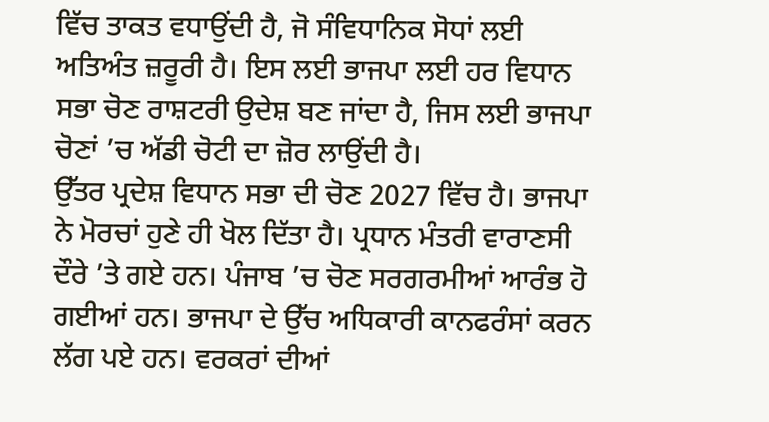ਵਿੱਚ ਤਾਕਤ ਵਧਾਉਂਦੀ ਹੈ, ਜੋ ਸੰਵਿਧਾਨਿਕ ਸੋਧਾਂ ਲਈ ਅਤਿਅੰਤ ਜ਼ਰੂਰੀ ਹੈ। ਇਸ ਲਈ ਭਾਜਪਾ ਲਈ ਹਰ ਵਿਧਾਨ ਸਭਾ ਚੋਣ ਰਾਸ਼ਟਰੀ ਉਦੇਸ਼ ਬਣ ਜਾਂਦਾ ਹੈ, ਜਿਸ ਲਈ ਭਾਜਪਾ ਚੋਣਾਂ ’ਚ ਅੱਡੀ ਚੋਟੀ ਦਾ ਜ਼ੋਰ ਲਾਉਂਦੀ ਹੈ।
ਉੱਤਰ ਪ੍ਰਦੇਸ਼ ਵਿਧਾਨ ਸਭਾ ਦੀ ਚੋਣ 2027 ਵਿੱਚ ਹੈ। ਭਾਜਪਾ ਨੇ ਮੋਰਚਾਂ ਹੁਣੇ ਹੀ ਖੋਲ ਦਿੱਤਾ ਹੈ। ਪ੍ਰਧਾਨ ਮੰਤਰੀ ਵਾਰਾਣਸੀ ਦੌਰੇ ’ਤੇ ਗਏ ਹਨ। ਪੰਜਾਬ ’ਚ ਚੋਣ ਸਰਗਰਮੀਆਂ ਆਰੰਭ ਹੋ ਗਈਆਂ ਹਨ। ਭਾਜਪਾ ਦੇ ਉੱਚ ਅਧਿਕਾਰੀ ਕਾਨਫਰੰਸਾਂ ਕਰਨ ਲੱਗ ਪਏ ਹਨ। ਵਰਕਰਾਂ ਦੀਆਂ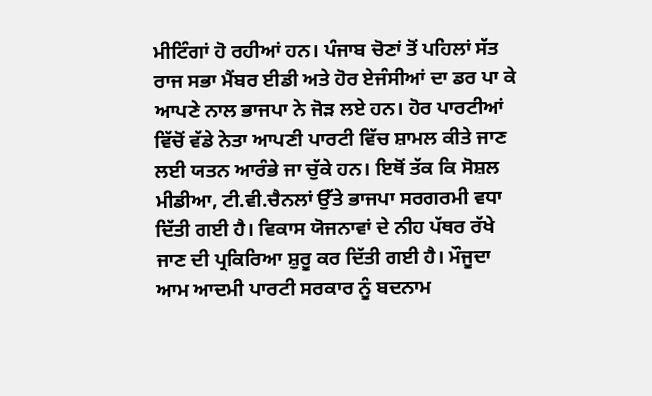ਮੀਟਿੰਗਾਂ ਹੋ ਰਹੀਆਂ ਹਨ। ਪੰਜਾਬ ਚੋਣਾਂ ਤੋਂ ਪਹਿਲਾਂ ਸੱਤ ਰਾਜ ਸਭਾ ਮੈਂਬਰ ਈਡੀ ਅਤੇ ਹੋਰ ਏਜੰਸੀਆਂ ਦਾ ਡਰ ਪਾ ਕੇ ਆਪਣੇ ਨਾਲ ਭਾਜਪਾ ਨੇ ਜੋੜ ਲਏ ਹਨ। ਹੋਰ ਪਾਰਟੀਆਂ ਵਿੱਚੋਂ ਵੱਡੇ ਨੇਤਾ ਆਪਣੀ ਪਾਰਟੀ ਵਿੱਚ ਸ਼ਾਮਲ ਕੀਤੇ ਜਾਣ ਲਈ ਯਤਨ ਆਰੰਭੇ ਜਾ ਚੁੱਕੇ ਹਨ। ਇਥੋਂ ਤੱਕ ਕਿ ਸੋਸ਼ਲ ਮੀਡੀਆ, ਟੀ.ਵੀ.ਚੈਨਲਾਂ ਉੱਤੇ ਭਾਜਪਾ ਸਰਗਰਮੀ ਵਧਾ ਦਿੱਤੀ ਗਈ ਹੈ। ਵਿਕਾਸ ਯੋਜਨਾਵਾਂ ਦੇ ਨੀਹ ਪੱਥਰ ਰੱਖੇ ਜਾਣ ਦੀ ਪ੍ਰਕਿਰਿਆ ਸ਼ੁਰੂ ਕਰ ਦਿੱਤੀ ਗਈ ਹੈ। ਮੌਜੂਦਾ ਆਮ ਆਦਮੀ ਪਾਰਟੀ ਸਰਕਾਰ ਨੂੰ ਬਦਨਾਮ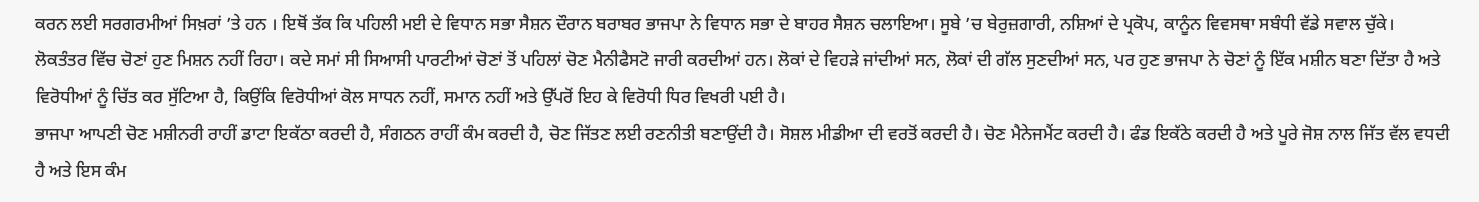ਕਰਨ ਲਈ ਸਰਗਰਮੀਆਂ ਸਿਖ਼ਰਾਂ ’ਤੇ ਹਨ । ਇਥੋਂ ਤੱਕ ਕਿ ਪਹਿਲੀ ਮਈ ਦੇ ਵਿਧਾਨ ਸਭਾ ਸੈਸ਼ਨ ਦੌਰਾਨ ਬਰਾਬਰ ਭਾਜਪਾ ਨੇ ਵਿਧਾਨ ਸਭਾ ਦੇ ਬਾਹਰ ਸੈਸ਼ਨ ਚਲਾਇਆ। ਸੂਬੇ ’ਚ ਬੇਰੁਜ਼ਗਾਰੀ, ਨਸ਼ਿਆਂ ਦੇ ਪ੍ਰਕੋਪ, ਕਾਨੂੰਨ ਵਿਵਸਥਾ ਸਬੰਧੀ ਵੱਡੇ ਸਵਾਲ ਚੁੱਕੇ।
ਲੋਕਤੰਤਰ ਵਿੱਚ ਚੋਣਾਂ ਹੁਣ ਮਿਸ਼ਨ ਨਹੀਂ ਰਿਹਾ। ਕਦੇ ਸਮਾਂ ਸੀ ਸਿਆਸੀ ਪਾਰਟੀਆਂ ਚੋਣਾਂ ਤੋਂ ਪਹਿਲਾਂ ਚੋਣ ਮੈਨੀਫੈਸਟੋ ਜਾਰੀ ਕਰਦੀਆਂ ਹਨ। ਲੋਕਾਂ ਦੇ ਵਿਹੜੇ ਜਾਂਦੀਆਂ ਸਨ, ਲੋਕਾਂ ਦੀ ਗੱਲ ਸੁਣਦੀਆਂ ਸਨ, ਪਰ ਹੁਣ ਭਾਜਪਾ ਨੇ ਚੋਣਾਂ ਨੂੰ ਇੱਕ ਮਸ਼ੀਨ ਬਣਾ ਦਿੱਤਾ ਹੈ ਅਤੇ ਵਿਰੋਧੀਆਂ ਨੂੰ ਚਿੱਤ ਕਰ ਸੁੱਟਿਆ ਹੈ, ਕਿਉਂਕਿ ਵਿਰੋਧੀਆਂ ਕੋਲ ਸਾਧਨ ਨਹੀਂ, ਸਮਾਨ ਨਹੀਂ ਅਤੇ ਉੱਪਰੋਂ ਇਹ ਕੇ ਵਿਰੋਧੀ ਧਿਰ ਵਿਖਰੀ ਪਈ ਹੈ।
ਭਾਜਪਾ ਆਪਣੀ ਚੋਣ ਮਸ਼ੀਨਰੀ ਰਾਹੀਂ ਡਾਟਾ ਇਕੱਠਾ ਕਰਦੀ ਹੈ, ਸੰਗਠਨ ਰਾਹੀਂ ਕੰਮ ਕਰਦੀ ਹੈ, ਚੋਣ ਜਿੱਤਣ ਲਈ ਰਣਨੀਤੀ ਬਣਾਉਂਦੀ ਹੈ। ਸੋਸ਼ਲ ਮੀਡੀਆ ਦੀ ਵਰਤੋਂ ਕਰਦੀ ਹੈ। ਚੋਣ ਮੈਨੇਜਮੈਂਟ ਕਰਦੀ ਹੈ। ਫੰਡ ਇਕੱਠੇ ਕਰਦੀ ਹੈ ਅਤੇ ਪੂਰੇ ਜੋਸ਼ ਨਾਲ ਜਿੱਤ ਵੱਲ ਵਧਦੀ ਹੈ ਅਤੇ ਇਸ ਕੰਮ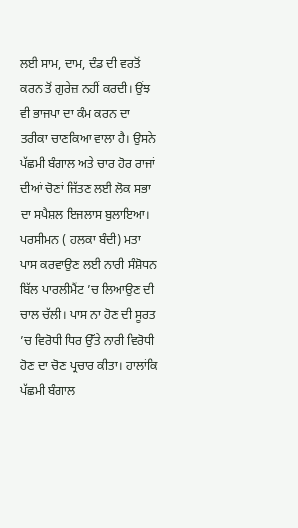ਲਈ ਸਾਮ, ਦਾਮ, ਦੰਡ ਦੀ ਵਰਤੋਂ ਕਰਨ ਤੋਂ ਗੁਰੇਜ਼ ਨਹੀਂ ਕਰਦੀ। ਉਂਝ ਵੀ ਭਾਜਪਾ ਦਾ ਕੰਮ ਕਰਨ ਦਾ ਤਰੀਕਾ ਚਾਣਕਿਆ ਵਾਲਾ ਹੈ। ਉਸਨੇ ਪੱਛਮੀ ਬੰਗਾਲ ਅਤੇ ਚਾਰ ਹੋਰ ਰਾਜਾਂ ਦੀਆਂ ਚੋਣਾਂ ਜਿੱਤਣ ਲਈ ਲੋਕ ਸਭਾ ਦਾ ਸਪੈਸ਼ਲ ਇਜਲਾਸ ਬੁਲਾਇਆ। ਪਰਸੀਮਨ ( ਹਲਕਾ ਬੰਦੀ) ਮਤਾ ਪਾਸ ਕਰਵਾਉਣ ਲਈ ਨਾਰੀ ਸੰਸ਼ੋਧਨ ਬਿੱਲ ਪਾਰਲੀਮੈਂਟ ’ਚ ਲਿਆਉਣ ਦੀ ਚਾਲ ਚੱਲੀ। ਪਾਸ ਨਾ ਹੋਣ ਦੀ ਸੂਰਤ ’ਚ ਵਿਰੋਧੀ ਧਿਰ ਉੱਤੇ ਨਾਰੀ ਵਿਰੋਧੀ ਹੋਣ ਦਾ ਚੋਣ ਪ੍ਰਚਾਰ ਕੀਤਾ। ਹਾਲਾਂਕਿ ਪੱਛਮੀ ਬੰਗਾਲ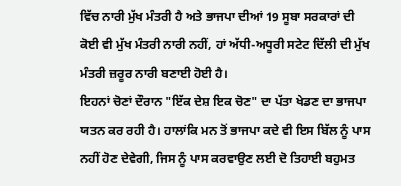ਵਿੱਚ ਨਾਰੀ ਮੁੱਖ ਮੰਤਰੀ ਹੈ ਅਤੇ ਭਾਜਪਾ ਦੀਆਂ 19 ਸੂਬਾ ਸਰਕਾਰਾਂ ਦੀ ਕੋਈ ਵੀ ਮੁੱਖ ਮੰਤਰੀ ਨਾਰੀ ਨਹੀਂ, ਹਾਂ ਅੱਧੀ-ਅਧੂਰੀ ਸਟੇਟ ਦਿੱਲੀ ਦੀ ਮੁੱਖ ਮੰਤਰੀ ਜ਼ਰੂਰ ਨਾਰੀ ਬਣਾਈ ਹੋਈ ਹੈ।
ਇਹਨਾਂ ਚੋਣਾਂ ਦੌਰਾਨ "ਇੱਕ ਦੇਸ਼ ਇਕ ਚੋਣ" ਦਾ ਪੱਤਾ ਖੇਡਣ ਦਾ ਭਾਜਪਾ ਯਤਨ ਕਰ ਰਹੀ ਹੈ। ਹਾਲਾਂਕਿ ਮਨ ਤੋਂ ਭਾਜਪਾ ਕਦੇ ਵੀ ਇਸ ਬਿੱਲ ਨੂੰ ਪਾਸ ਨਹੀਂ ਹੋਣ ਦੇਵੇਗੀ, ਜਿਸ ਨੂੰ ਪਾਸ ਕਰਵਾਉਣ ਲਈ ਦੋ ਤਿਹਾਈ ਬਹੁਮਤ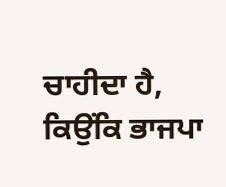ਚਾਹੀਦਾ ਹੈ, ਕਿਉਂਕਿ ਭਾਜਪਾ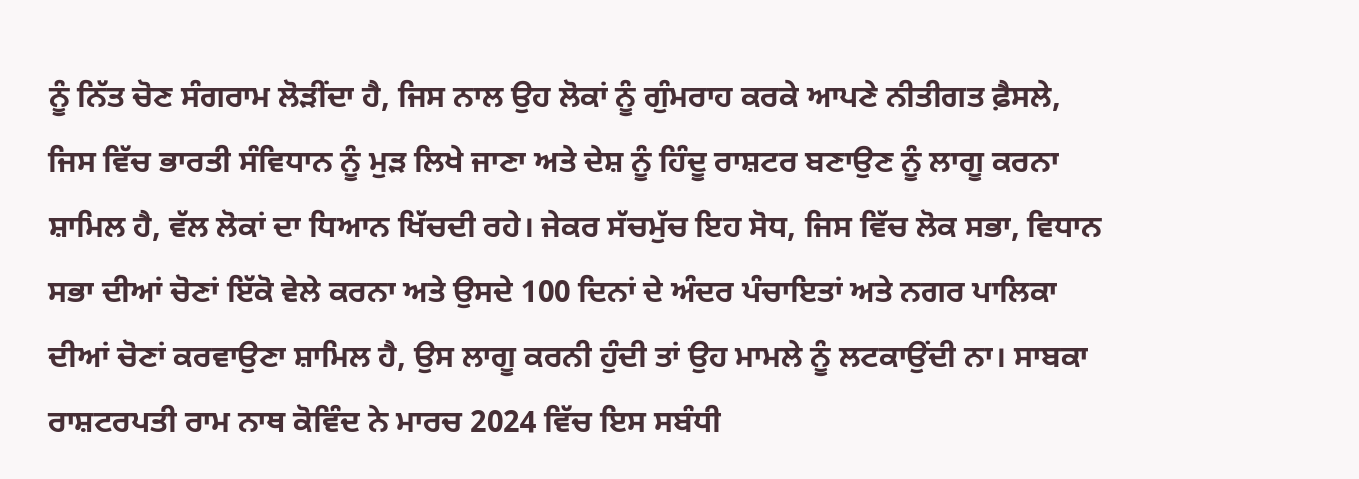ਨੂੰ ਨਿੱਤ ਚੋਣ ਸੰਗਰਾਮ ਲੋੜੀਂਦਾ ਹੈ, ਜਿਸ ਨਾਲ ਉਹ ਲੋਕਾਂ ਨੂੰ ਗੁੰਮਰਾਹ ਕਰਕੇ ਆਪਣੇ ਨੀਤੀਗਤ ਫ਼ੈਸਲੇ, ਜਿਸ ਵਿੱਚ ਭਾਰਤੀ ਸੰਵਿਧਾਨ ਨੂੰ ਮੁੜ ਲਿਖੇ ਜਾਣਾ ਅਤੇ ਦੇਸ਼ ਨੂੰ ਹਿੰਦੂ ਰਾਸ਼ਟਰ ਬਣਾਉਣ ਨੂੰ ਲਾਗੂ ਕਰਨਾ ਸ਼ਾਮਿਲ ਹੈ, ਵੱਲ ਲੋਕਾਂ ਦਾ ਧਿਆਨ ਖਿੱਚਦੀ ਰਹੇ। ਜੇਕਰ ਸੱਚਮੁੱਚ ਇਹ ਸੋਧ, ਜਿਸ ਵਿੱਚ ਲੋਕ ਸਭਾ, ਵਿਧਾਨ ਸਭਾ ਦੀਆਂ ਚੋਣਾਂ ਇੱਕੋ ਵੇਲੇ ਕਰਨਾ ਅਤੇ ਉਸਦੇ 100 ਦਿਨਾਂ ਦੇ ਅੰਦਰ ਪੰਚਾਇਤਾਂ ਅਤੇ ਨਗਰ ਪਾਲਿਕਾ ਦੀਆਂ ਚੋਣਾਂ ਕਰਵਾਉਣਾ ਸ਼ਾਮਿਲ ਹੈ, ਉਸ ਲਾਗੂ ਕਰਨੀ ਹੁੰਦੀ ਤਾਂ ਉਹ ਮਾਮਲੇ ਨੂੰ ਲਟਕਾਉਂਦੀ ਨਾ। ਸਾਬਕਾ ਰਾਸ਼ਟਰਪਤੀ ਰਾਮ ਨਾਥ ਕੋਵਿੰਦ ਨੇ ਮਾਰਚ 2024 ਵਿੱਚ ਇਸ ਸਬੰਧੀ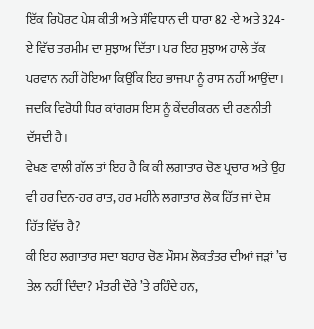ਇੱਕ ਰਿਪੋਰਟ ਪੇਸ਼ ਕੀਤੀ ਅਤੇ ਸੰਵਿਧਾਨ ਦੀ ਧਾਰਾ 82 -ਏ ਅਤੇ 324- ਏ ਵਿੱਚ ਤਰਮੀਮ ਦਾ ਸੁਝਾਅ ਦਿੱਤਾ। ਪਰ ਇਹ ਸੁਝਾਅ ਹਾਲੇ ਤੱਕ ਪਰਵਾਨ ਨਹੀਂ ਹੋਇਆ ਕਿਉਂਕਿ ਇਹ ਭਾਜਪਾ ਨੂੰ ਰਾਸ ਨਹੀਂ ਆਉਂਦਾ। ਜਦਕਿ ਵਿਰੋਧੀ ਧਿਰ ਕਾਂਗਰਸ ਇਸ ਨੂੰ ਕੇਂਦਰੀਕਰਨ ਦੀ ਰਣਨੀਤੀ ਦੱਸਦੀ ਹੈ।
ਵੇਖਣ ਵਾਲੀ ਗੱਲ ਤਾਂ ਇਹ ਹੈ ਕਿ ਕੀ ਲਗਾਤਾਰ ਚੋਣ ਪ੍ਰਚਾਰ ਅਤੇ ਉਹ ਵੀ ਹਰ ਦਿਨ-ਹਰ ਰਾਤ, ਹਰ ਮਹੀਨੇ ਲਗਾਤਾਰ ਲੋਕ ਹਿੱਤ ਜਾਂ ਦੇਸ਼ ਹਿੱਤ ਵਿੱਚ ਹੈ?
ਕੀ ਇਹ ਲਗਾਤਾਰ ਸਦਾ ਬਹਾਰ ਚੋਣ ਮੌਸਮ ਲੋਕਤੰਤਰ ਦੀਆਂ ਜੜਾਂ ’ਚ ਤੇਲ ਨਹੀਂ ਦਿੰਦਾ? ਮੰਤਰੀ ਦੌਰੇ ’ਤੇ ਰਹਿੰਦੇ ਹਨ,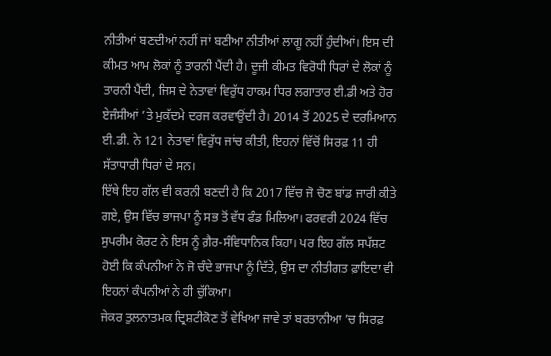ਨੀਤੀਆਂ ਬਣਦੀਆਂ ਨਹੀਂ ਜਾਂ ਬਣੀਆ ਨੀਤੀਆਂ ਲਾਗੂ ਨਹੀਂ ਹੁੰਦੀਆਂ। ਇਸ ਦੀ ਕੀਮਤ ਆਮ ਲੋਕਾਂ ਨੂੰ ਤਾਰਨੀ ਪੈਂਦੀ ਹੈ। ਦੂਜੀ ਕੀਮਤ ਵਿਰੋਧੀ ਧਿਰਾਂ ਦੇ ਲੋਕਾਂ ਨੂੰ ਤਾਰਨੀ ਪੈਂਦੀ, ਜਿਸ ਦੇ ਨੇਤਾਵਾਂ ਵਿਰੁੱਧ ਹਾਕਮ ਧਿਰ ਲਗਾਤਾਰ ਈ.ਡੀ ਅਤੇ ਹੋਰ ਏਜੰਸੀਆਂ ’ਤੇ ਮੁਕੱਦਮੇ ਦਰਜ ਕਰਵਾਉਂਦੀ ਹੈ। 2014 ਤੋਂ 2025 ਦੇ ਦਰਮਿਆਨ ਈ.ਡੀ. ਨੇ 121 ਨੇਤਾਵਾਂ ਵਿਰੁੱਧ ਜਾਂਚ ਕੀਤੀ, ਇਹਨਾਂ ਵਿੱਚੋਂ ਸਿਰਫ਼ 11 ਹੀ ਸੱਤਾਧਾਰੀ ਧਿਰਾਂ ਦੇ ਸਨ।
ਇੱਥੇ ਇਹ ਗੱਲ ਵੀ ਕਰਨੀ ਬਣਦੀ ਹੈ ਕਿ 2017 ਵਿੱਚ ਜੋ ਚੋਣ ਬਾਂਡ ਜਾਰੀ ਕੀਤੇ ਗਏ, ਉਸ ਵਿੱਚ ਭਾਜਪਾ ਨੂੰ ਸਭ ਤੋਂ ਵੱਧ ਫੰਡ ਮਿਲਿਆ। ਫਰਵਰੀ 2024 ਵਿੱਚ ਸੁਪਰੀਮ ਕੋਰਟ ਨੇ ਇਸ ਨੂੰ ਗ਼ੈਰ-ਸੰਵਿਧਾਨਿਕ ਕਿਹਾ। ਪਰ ਇਹ ਗੱਲ ਸਪੱਸ਼ਟ ਹੋਈ ਕਿ ਕੰਪਨੀਆਂ ਨੇ ਜੋ ਚੰਦੇ ਭਾਜਪਾ ਨੂੰ ਦਿੱਤੇ, ਉਸ ਦਾ ਨੀਤੀਗਤ ਫ਼ਾਇਦਾ ਵੀ ਇਹਨਾਂ ਕੰਪਨੀਆਂ ਨੇ ਹੀ ਚੁੱਕਿਆ।
ਜੇਕਰ ਤੁਲਨਾਤਮਕ ਦ੍ਰਿਸ਼ਟੀਕੋਣ ਤੋਂ ਵੇਖਿਆ ਜਾਵੇ ਤਾਂ ਬਰਤਾਨੀਆ ’ਚ ਸਿਰਫ਼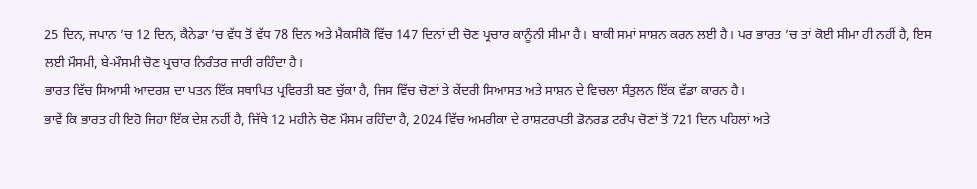25 ਦਿਨ, ਜਪਾਨ ’ਚ 12 ਦਿਨ, ਕੈਨੇਡਾ ’ਚ ਵੱਧ ਤੋਂ ਵੱਧ 78 ਦਿਨ ਅਤੇ ਮੈਕਸੀਕੋ ਵਿੱਚ 147 ਦਿਨਾਂ ਦੀ ਚੋਣ ਪ੍ਰਚਾਰ ਕਾਨੂੰਨੀ ਸੀਮਾ ਹੈ। ਬਾਕੀ ਸਮਾਂ ਸਾਸ਼ਨ ਕਰਨ ਲਈ ਹੈ। ਪਰ ਭਾਰਤ ’ਚ ਤਾਂ ਕੋਈ ਸੀਮਾ ਹੀ ਨਹੀਂ ਹੈ, ਇਸ ਲਈ ਮੌਸਮੀ, ਬੇ-ਮੌਸਮੀ ਚੋਣ ਪ੍ਰਚਾਰ ਨਿਰੰਤਰ ਜਾਰੀ ਰਹਿੰਦਾ ਹੈ।
ਭਾਰਤ ਵਿੱਚ ਸਿਆਸੀ ਆਦਰਸ਼ ਦਾ ਪਤਨ ਇੱਕ ਸਥਾਪਿਤ ਪ੍ਰਵਿਰਤੀ ਬਣ ਚੁੱਕਾ ਹੈ, ਜਿਸ ਵਿੱਚ ਚੋਣਾਂ ਤੇ ਕੇਂਦਰੀ ਸਿਆਸਤ ਅਤੇ ਸਾਸ਼ਨ ਦੇ ਵਿਚਲਾ ਸੰਤੁਲਨ ਇੱਕ ਵੱਡਾ ਕਾਰਨ ਹੈ।
ਭਾਵੇਂ ਕਿ ਭਾਰਤ ਹੀ ਇਹੋ ਜਿਹਾ ਇੱਕ ਦੇਸ਼ ਨਹੀਂ ਹੈ, ਜਿੱਥੇ 12 ਮਹੀਨੇ ਚੋਣ ਮੌਸਮ ਰਹਿੰਦਾ ਹੈ, 2024 ਵਿੱਚ ਅਮਰੀਕਾ ਦੇ ਰਾਸ਼ਟਰਪਤੀ ਡੋਨਰਡ ਟਰੰਪ ਚੋਣਾਂ ਤੋਂ 721 ਦਿਨ ਪਹਿਲਾਂ ਅਤੇ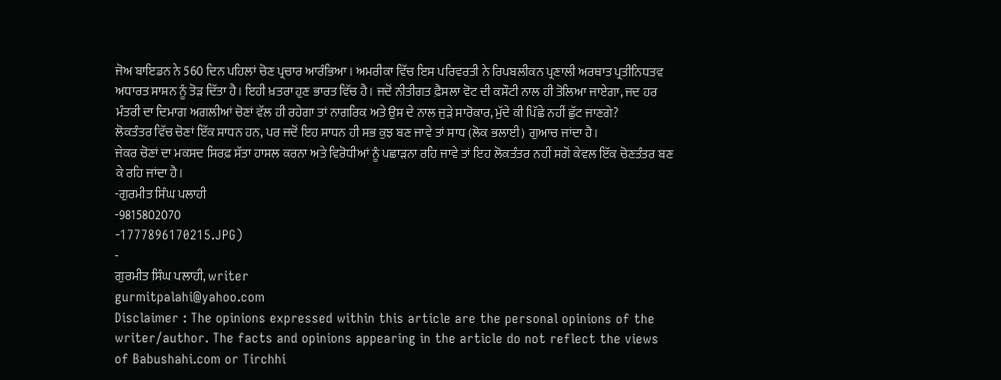ਜੋਅ ਬਾਇਡਨ ਨੇ 560 ਦਿਨ ਪਹਿਲਾਂ ਚੋਣ ਪ੍ਰਚਾਰ ਆਰੰਭਿਆ। ਅਮਰੀਕਾ ਵਿੱਚ ਇਸ ਪਰਿਵਰਤੀ ਨੇ ਰਿਪਬਲੀਕਨ ਪ੍ਰਣਾਲੀ ਅਰਥਾਤ ਪ੍ਰਤੀਨਿਧਤਵ ਅਧਾਰਤ ਸਾਸ਼ਨ ਨੂੰ ਤੋੜ ਦਿੱਤਾ ਹੈ। ਇਹੀ ਖ਼ਤਰਾ ਹੁਣ ਭਾਰਤ ਵਿੱਚ ਹੈ। ਜਦੋਂ ਨੀਤੀਗਤ ਫ਼ੈਸਲਾ ਵੋਟ ਦੀ ਕਸੌਟੀ ਨਾਲ ਹੀ ਤੋਲਿਆ ਜਾਏਗਾ, ਜਦ ਹਰ ਮੰਤਰੀ ਦਾ ਦਿਮਾਗ ਅਗਲੀਆਂ ਚੋਣਾਂ ਵੱਲ ਹੀ ਰਹੇਗਾ ਤਾਂ ਨਾਗਰਿਕ ਅਤੇ ਉਸ ਦੇ ਨਾਲ ਜੁੜੇ ਸਾਰੋਕਾਰ, ਮੁੱਦੇ ਕੀ ਪਿੱਛੇ ਨਹੀਂ ਛੁੱਟ ਜਾਣਗੇ?
ਲੋਕਤੰਤਰ ਵਿੱਚ ਚੋਣਾਂ ਇੱਕ ਸਾਧਨ ਹਨ, ਪਰ ਜਦੋਂ ਇਹ ਸਾਧਨ ਹੀ ਸਭ ਕੁਝ ਬਣ ਜਾਵੇ ਤਾਂ ਸਾਧ (ਲੋਕ ਭਲਾਈ) ਗੁਆਚ ਜਾਂਦਾ ਹੈ।
ਜੇਕਰ ਚੋਣਾਂ ਦਾ ਮਕਸਦ ਸਿਰਫ਼ ਸੱਤਾ ਹਾਸਲ ਕਰਨਾ ਅਤੇ ਵਿਰੋਧੀਆਂ ਨੂੰ ਪਛਾੜਨਾ ਰਹਿ ਜਾਵੇ ਤਾਂ ਇਹ ਲੋਕਤੰਤਰ ਨਹੀਂ ਸਗੋਂ ਕੇਵਲ ਇੱਕ ਚੋਣਤੰਤਰ ਬਣ ਕੇ ਰਹਿ ਜਾਂਦਾ ਹੈ।
-ਗੁਰਮੀਤ ਸਿੰਘ ਪਲਾਹੀ
-9815802070
-1777896170215.JPG)
-
ਗੁਰਮੀਤ ਸਿੰਘ ਪਲਾਹੀ, writer
gurmitpalahi@yahoo.com
Disclaimer : The opinions expressed within this article are the personal opinions of the writer/author. The facts and opinions appearing in the article do not reflect the views of Babushahi.com or Tirchhi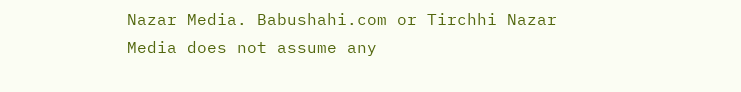Nazar Media. Babushahi.com or Tirchhi Nazar Media does not assume any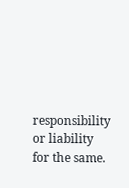responsibility or liability for the same.